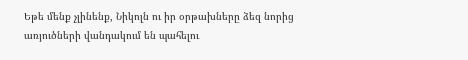Եթե մենք չլինենք, Նիկոլն ու իր օրթախները ձեզ նորից առյուծների վանդակում են պահելու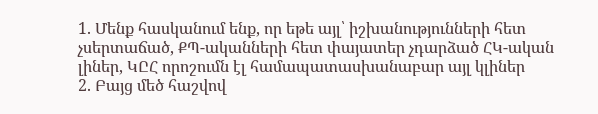1. Մենք հասկանում ենք, որ եթե այլ՝ իշխանությունների հետ չսերտաճած, ՔՊ-ականների հետ փայատեր չդարձած ՀԿ-ական լիներ, ԿԸՀ որոշումն էլ համապատասխանաբար այլ կլիներ
2. Բայց մեծ հաշվով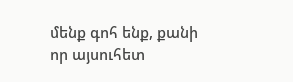մենք գոհ ենք, քանի որ այսուհետ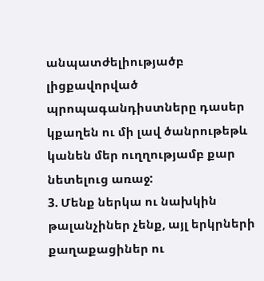անպատժելիությածբ լիցքավորված պրոպագանդիստները դասեր կքաղեն ու մի լավ ծանրութեթև կանեն մեր ուղղությամբ քար նետելուց առաջ:
3. Մենք ներկա ու նախկին թալանչիներ չենք, այլ երկրների քաղաքացիներ ու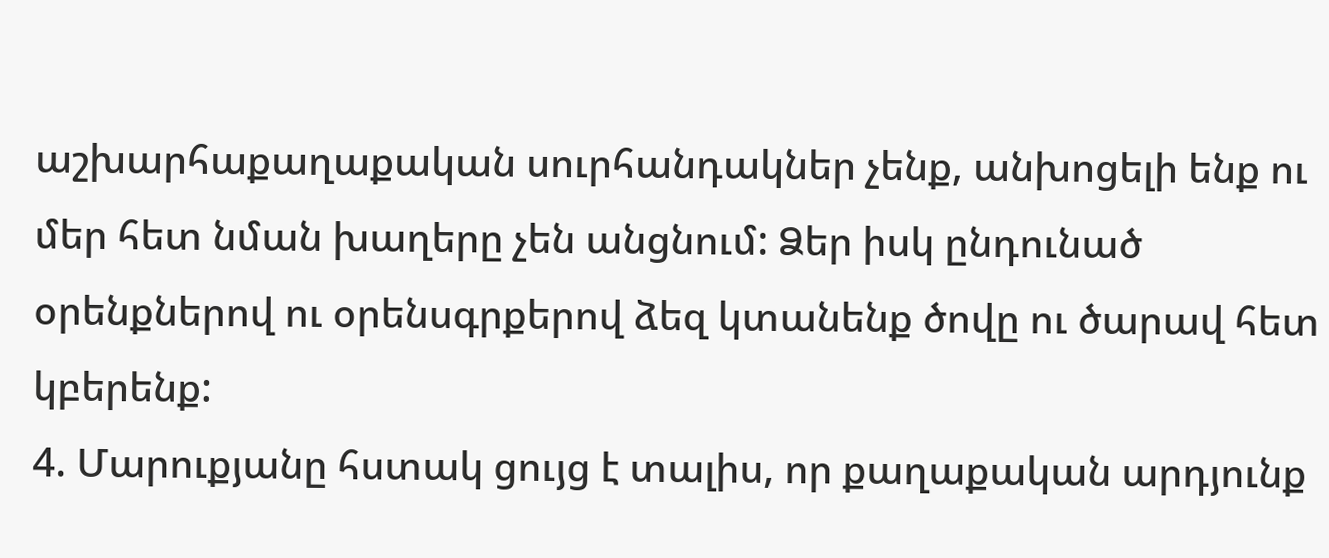աշխարհաքաղաքական սուրհանդակներ չենք, անխոցելի ենք ու մեր հետ նման խաղերը չեն անցնում: Ձեր իսկ ընդունած օրենքներով ու օրենսգրքերով ձեզ կտանենք ծովը ու ծարավ հետ կբերենք:
4. Մարուքյանը հստակ ցույց է տալիս, որ քաղաքական արդյունք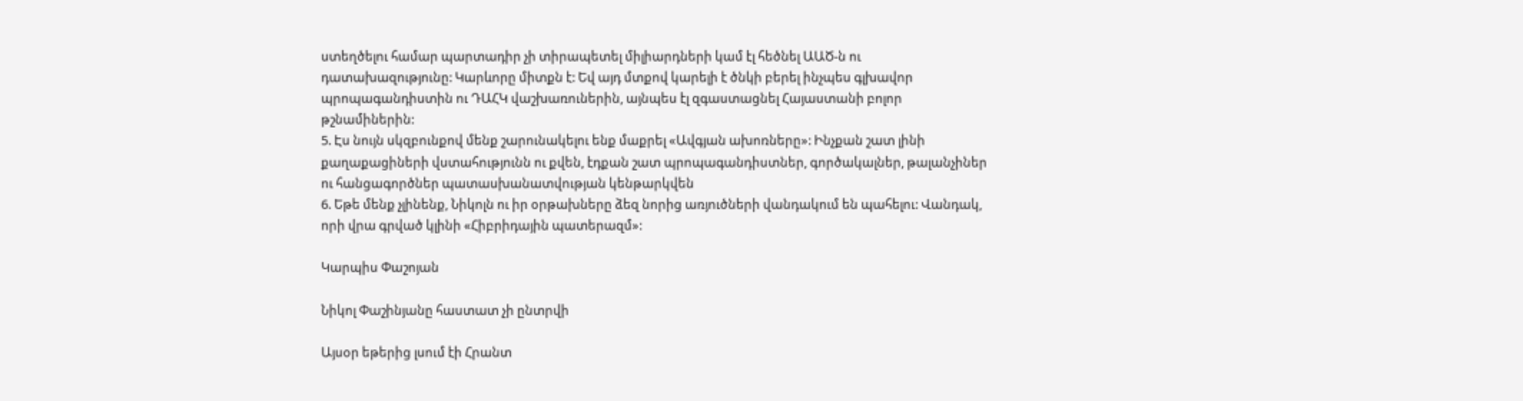ստեղծելու համար պարտադիր չի տիրապետել միլիարդների կամ էլ հեծնել ԱԱԾ-ն ու դատախազությունը: Կարևորը միտքն է: Եվ այդ մտքով կարելի է ծնկի բերել ինչպես գլխավոր պրոպագանդիստին ու ԴԱՀԿ վաշխառուներին, այնպես էլ զգաստացնել Հայաստանի բոլոր թշնամիներին:
5. Էս նույն սկզբունքով մենք շարունակելու ենք մաքրել «Ավգյան ախոռները»: Ինչքան շատ լինի քաղաքացիների վստահությունն ու քվեն, էդքան շատ պրոպագանդիստներ, գործակալներ, թալանչիներ ու հանցագործներ պատասխանատվության կենթարկվեն
6. Եթե մենք չլինենք, Նիկոլն ու իր օրթախները ձեզ նորից առյուծների վանդակում են պահելու: Վանդակ, որի վրա գրված կլինի «Հիբրիդային պատերազմ»:

Կարպիս Փաշոյան

Նիկոլ Փաշինյանը հաստատ չի ընտրվի

Այսօր եթերից լսում էի Հրանտ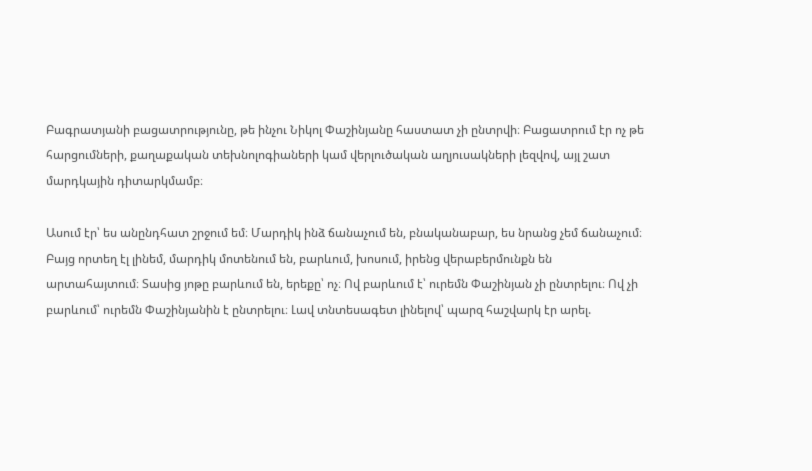Բագրատյանի բացատրությունը, թե ինչու Նիկոլ Փաշինյանը հաստատ չի ընտրվի։ Բացատրում էր ոչ թե հարցումների, քաղաքական տեխնոլոգիաների կամ վերլուծական աղյուսակների լեզվով, այլ շատ մարդկային դիտարկմամբ։

Ասում էր՝ ես անընդհատ շրջում եմ։ Մարդիկ ինձ ճանաչում են, բնականաբար, ես նրանց չեմ ճանաչում։ Բայց որտեղ էլ լինեմ, մարդիկ մոտենում են, բարևում, խոսում, իրենց վերաբերմունքն են արտահայտում։ Տասից յոթը բարևում են, երեքը՝ ոչ։ Ով բարևում է՝ ուրեմն Փաշինյան չի ընտրելու։ Ով չի բարևում՝ ուրեմն Փաշինյանին է ընտրելու։ Լավ տնտեսագետ լինելով՝ պարզ հաշվարկ էր արել.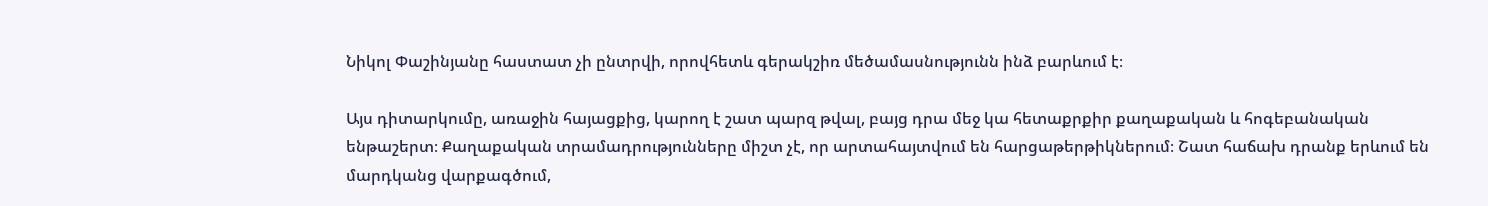Նիկոլ Փաշինյանը հաստատ չի ընտրվի, որովհետև գերակշիռ մեծամասնությունն ինձ բարևում է։

Այս դիտարկումը, առաջին հայացքից, կարող է շատ պարզ թվալ, բայց դրա մեջ կա հետաքրքիր քաղաքական և հոգեբանական ենթաշերտ։ Քաղաքական տրամադրությունները միշտ չէ, որ արտահայտվում են հարցաթերթիկներում։ Շատ հաճախ դրանք երևում են մարդկանց վարքագծում,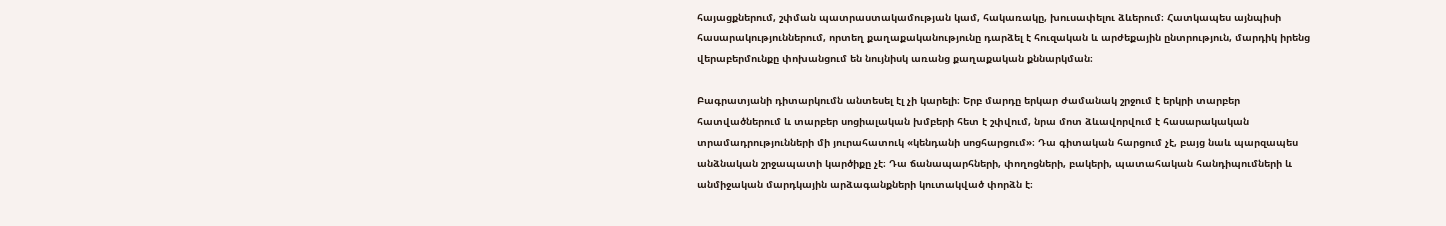հայացքներում, շփման պատրաստակամության կամ, հակառակը, խուսափելու ձևերում։ Հատկապես այնպիսի հասարակություններում, որտեղ քաղաքականությունը դարձել է հուզական և արժեքային ընտրություն, մարդիկ իրենց վերաբերմունքը փոխանցում են նույնիսկ առանց քաղաքական քննարկման։

Բագրատյանի դիտարկումն անտեսել էլ չի կարելի։ Երբ մարդը երկար ժամանակ շրջում է երկրի տարբեր հատվածներում և տարբեր սոցիալական խմբերի հետ է շփվում, նրա մոտ ձևավորվում է հասարակական տրամադրությունների մի յուրահատուկ «կենդանի սոցհարցում»։ Դա գիտական հարցում չէ, բայց նաև պարզապես անձնական շրջապատի կարծիքը չէ։ Դա ճանապարհների, փողոցների, բակերի, պատահական հանդիպումների և անմիջական մարդկային արձագանքների կուտակված փորձն է։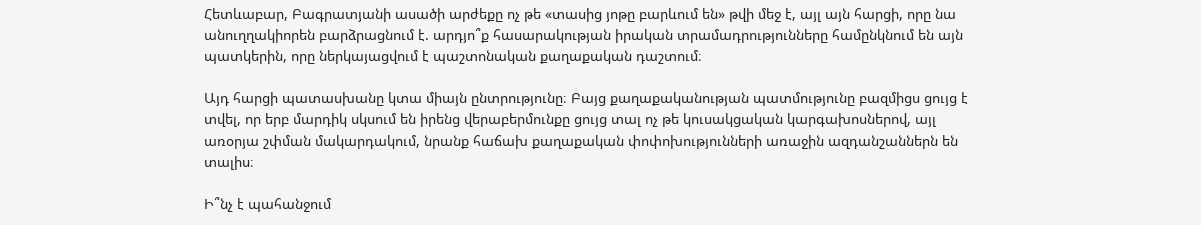Հետևաբար, Բագրատյանի ասածի արժեքը ոչ թե «տասից յոթը բարևում են» թվի մեջ է, այլ այն հարցի, որը նա անուղղակիորեն բարձրացնում է. արդյո՞ք հասարակության իրական տրամադրությունները համընկնում են այն պատկերին, որը ներկայացվում է պաշտոնական քաղաքական դաշտում։

Այդ հարցի պատասխանը կտա միայն ընտրությունը։ Բայց քաղաքականության պատմությունը բազմիցս ցույց է տվել, որ երբ մարդիկ սկսում են իրենց վերաբերմունքը ցույց տալ ոչ թե կուսակցական կարգախոսներով, այլ առօրյա շփման մակարդակում, նրանք հաճախ քաղաքական փոփոխությունների առաջին ազդանշաններն են տալիս։

Ի՞նչ է պահանջում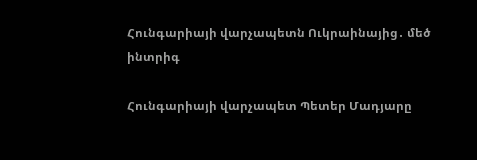Հունգարիայի վարչապետն Ուկրաինայից․ մեծ ինտրիգ

Հունգարիայի վարչապետ Պետեր Մադյարը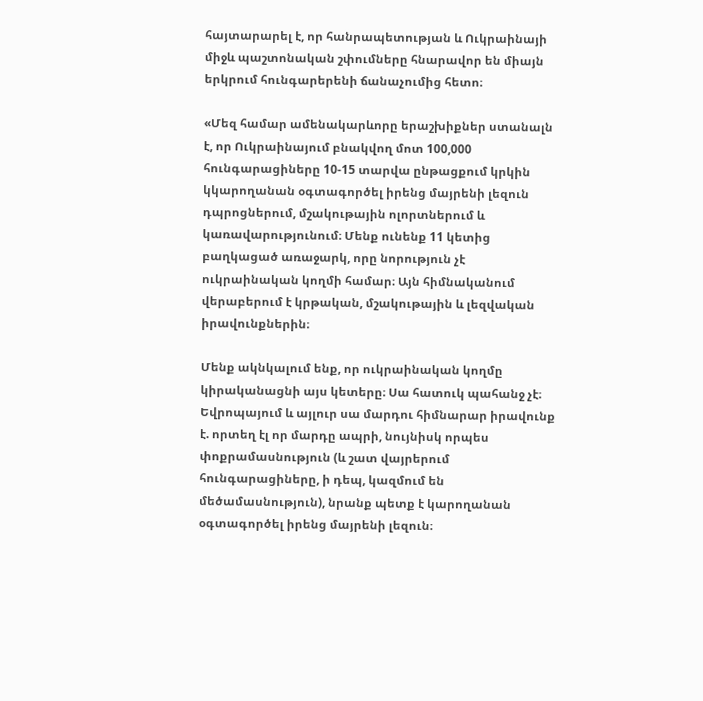հայտարարել է, որ հանրապետության և Ուկրաինայի միջև պաշտոնական շփումները հնարավոր են միայն երկրում հունգարերենի ճանաչումից հետո։

«Մեզ համար ամենակարևորը երաշխիքներ ստանալն է, որ Ուկրաինայում բնակվող մոտ 100,000 հունգարացիները 10-15 տարվա ընթացքում կրկին կկարողանան օգտագործել իրենց մայրենի լեզուն դպրոցներում, մշակութային ոլորտներում և կառավարությունում։ Մենք ունենք 11 կետից բաղկացած առաջարկ, որը նորություն չէ ուկրաինական կողմի համար։ Այն հիմնականում վերաբերում է կրթական, մշակութային և լեզվական իրավունքներին։

Մենք ակնկալում ենք, որ ուկրաինական կողմը կիրականացնի այս կետերը։ Սա հատուկ պահանջ չէ։ Եվրոպայում և այլուր սա մարդու հիմնարար իրավունք է. որտեղ էլ որ մարդը ապրի, նույնիսկ որպես փոքրամասնություն (և շատ վայրերում հունգարացիները, ի դեպ, կազմում են մեծամասնություն), նրանք պետք է կարողանան օգտագործել իրենց մայրենի լեզուն։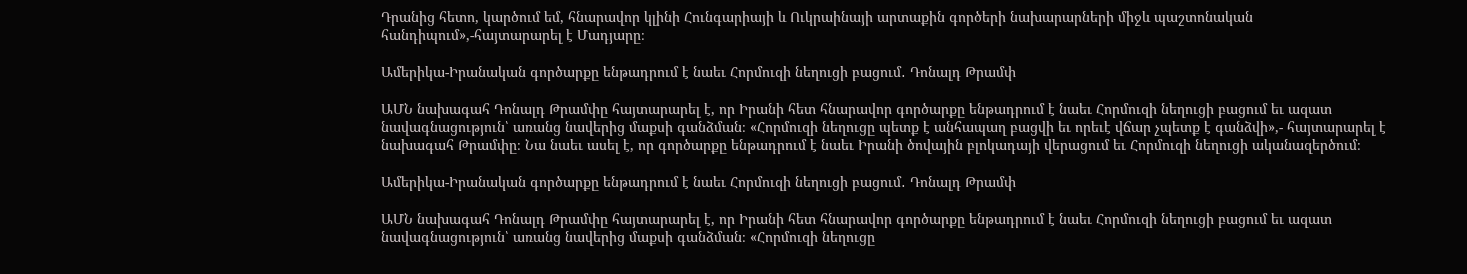Դրանից հետո, կարծում եմ, հնարավոր կլինի Հունգարիայի և Ուկրաինայի արտաքին գործերի նախարարների միջև պաշտոնական հանդիպում»,-հայտարարել է Մադյարը։

Ամերիկա-Իրանական գործարքը ենթադրում է նաեւ Հորմուզի նեղուցի բացում․ Դոնալդ Թրամփ

ԱՄՆ նախագահ Դոնալդ Թրամփը հայտարարել է, որ Իրանի հետ հնարավոր գործարքը ենթադրում է նաեւ Հորմուզի նեղուցի բացում եւ ազատ նավագնացություն՝ առանց նավերից մաքսի գանձման։ «Հորմուզի նեղուցը պետք է անհապաղ բացվի եւ որեւէ վճար չպետք է գանձվի»,- հայտարարել է նախագահ Թրամփը։ Նա նաեւ ասել է, որ գործարքը ենթադրում է նաեւ Իրանի ծովային բլոկադայի վերացում եւ Հորմուզի նեղուցի ականազերծում։

Ամերիկա-Իրանական գործարքը ենթադրում է նաեւ Հորմուզի նեղուցի բացում․ Դոնալդ Թրամփ

ԱՄՆ նախագահ Դոնալդ Թրամփը հայտարարել է, որ Իրանի հետ հնարավոր գործարքը ենթադրում է նաեւ Հորմուզի նեղուցի բացում եւ ազատ նավագնացություն՝ առանց նավերից մաքսի գանձման։ «Հորմուզի նեղուցը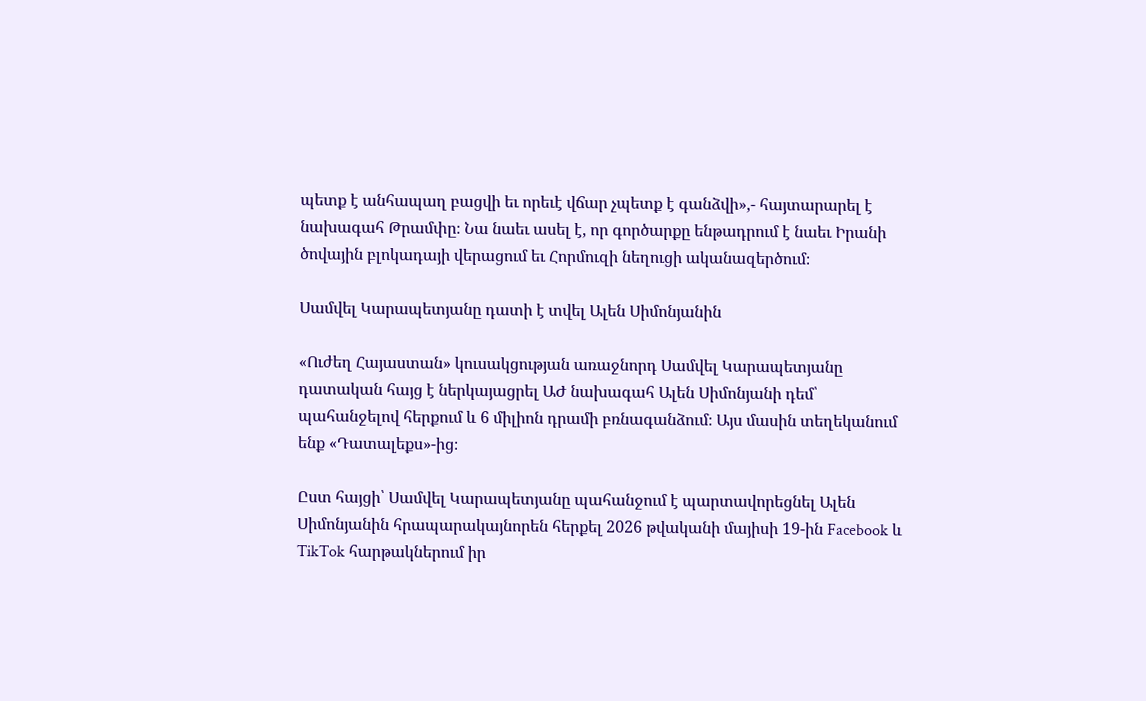պետք է անհապաղ բացվի եւ որեւէ վճար չպետք է գանձվի»,- հայտարարել է նախագահ Թրամփը։ Նա նաեւ ասել է, որ գործարքը ենթադրում է նաեւ Իրանի ծովային բլոկադայի վերացում եւ Հորմուզի նեղուցի ականազերծում։

Սամվել Կարապետյանը դատի է տվել Ալեն Սիմոնյանին

«Ուժեղ Հայաստան» կուսակցության առաջնորդ Սամվել Կարապետյանը դատական հայց է ներկայացրել ԱԺ նախագահ Ալեն Սիմոնյանի դեմ՝ պահանջելով հերքում և 6 միլիոն դրամի բռնագանձում։ Այս մասին տեղեկանում ենք «Դատալեքս»-ից։

Ըստ հայցի՝ Սամվել Կարապետյանը պահանջում է պարտավորեցնել Ալեն Սիմոնյանին հրապարակայնորեն հերքել 2026 թվականի մայիսի 19-ին Facebook և TikTok հարթակներում իր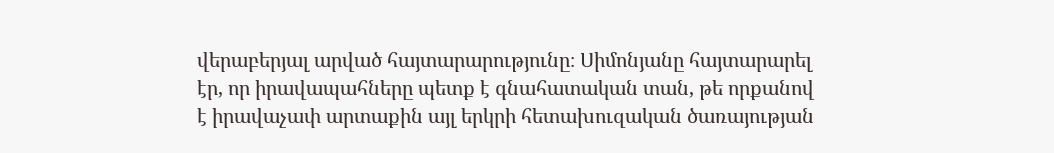վերաբերյալ արված հայտարարությունը։ Սիմոնյանը հայտարարել էր, որ իրավապահները պետք է գնահատական տան, թե որքանով է իրավաչափ արտաքին այլ երկրի հետախուզական ծառայության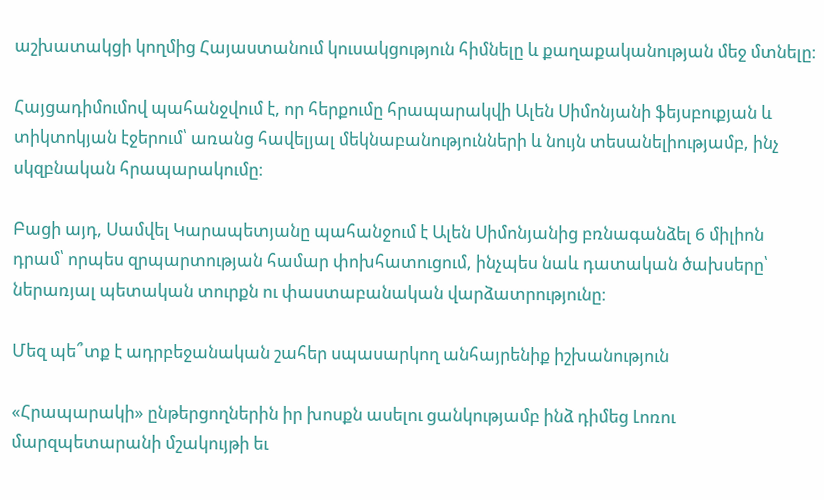աշխատակցի կողմից Հայաստանում կուսակցություն հիմնելը և քաղաքականության մեջ մտնելը։

Հայցադիմումով պահանջվում է, որ հերքումը հրապարակվի Ալեն Սիմոնյանի ֆեյսբուքյան և տիկտոկյան էջերում՝ առանց հավելյալ մեկնաբանությունների և նույն տեսանելիությամբ, ինչ սկզբնական հրապարակումը։

Բացի այդ, Սամվել Կարապետյանը պահանջում է Ալեն Սիմոնյանից բռնագանձել 6 միլիոն դրամ՝ որպես զրպարտության համար փոխհատուցում, ինչպես նաև դատական ծախսերը՝ ներառյալ պետական տուրքն ու փաստաբանական վարձատրությունը։

Մեզ պե՞տք է ադրբեջանական շահեր սպասարկող անհայրենիք իշխանություն

«Հրապարակի» ընթերցողներին իր խոսքն ասելու ցանկությամբ ինձ դիմեց Լոռու մարզպետարանի մշակույթի եւ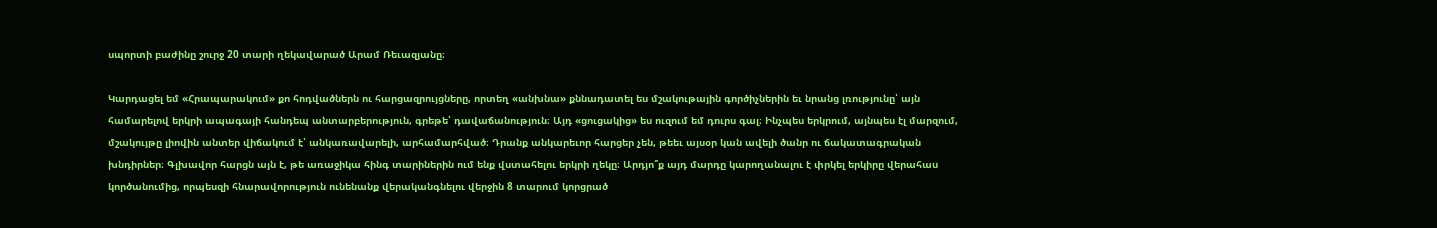սպորտի բաժինը շուրջ 20 տարի ղեկավարած Արամ Ռեւազյանը։

Կարդացել եմ «Հրապարակում» քո հոդվածներն ու հարցազրույցները, որտեղ «անխնա» քննադատել ես մշակութային գործիչներին եւ նրանց լռությունը՝ այն համարելով երկրի ապագայի հանդեպ անտարբերություն, գրեթե՝ դավաճանություն։ Այդ «ցուցակից» ես ուզում եմ դուրս գալ։ Ինչպես երկրում, այնպես էլ մարզում, մշակույթը լիովին անտեր վիճակում է՝ անկառավարելի, արհամարհված։ Դրանք անկարեւոր հարցեր չեն, թեեւ այսօր կան ավելի ծանր ու ճակատագրական խնդիրներ։ Գլխավոր հարցն այն է, թե առաջիկա հինգ տարիներին ում ենք վստահելու երկրի ղեկը։ Արդյո՞ք այդ մարդը կարողանալու է փրկել երկիրը վերահաս կործանումից, որպեսզի հնարավորություն ունենանք վերականգնելու վերջին 8 տարում կորցրած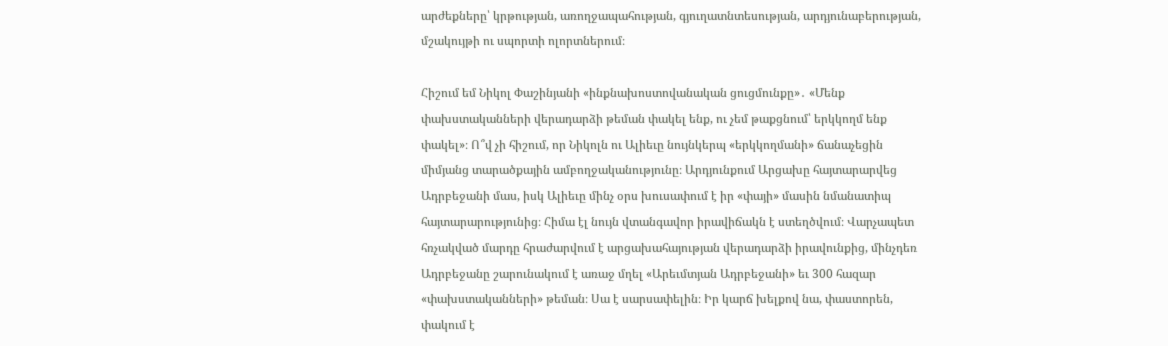արժեքները՝ կրթության, առողջապահության, գյուղատնտեսության, արդյունաբերության, մշակույթի ու սպորտի ոլորտներում։

Հիշում եմ Նիկոլ Փաշինյանի «ինքնախոստովանական ցուցմունքը»․ «Մենք փախստականների վերադարձի թեման փակել ենք, ու չեմ թաքցնում՝ երկկողմ ենք փակել»։ Ո՞վ չի հիշում, որ Նիկոլն ու Ալիեւը նույնկերպ «երկկողմանի» ճանաչեցին միմյանց տարածքային ամբողջականությունը։ Արդյունքում Արցախը հայտարարվեց Ադրբեջանի մաս, իսկ Ալիեւը մինչ օրս խուսափում է իր «փայի» մասին նմանատիպ հայտարարությունից։ Հիմա էլ նույն վտանգավոր իրավիճակն է ստեղծվում։ Վարչապետ հռչակված մարդը հրաժարվում է արցախահայության վերադարձի իրավունքից, մինչդեռ Ադրբեջանը շարունակում է առաջ մղել «Արեւմտյան Ադրբեջանի» եւ 300 հազար «փախստականների» թեման։ Սա է սարսափելին։ Իր կարճ խելքով նա, փաստորեն, փակում է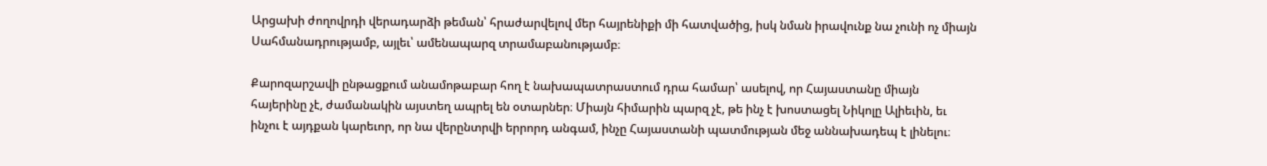Արցախի ժողովրդի վերադարձի թեման՝ հրաժարվելով մեր հայրենիքի մի հատվածից, իսկ նման իրավունք նա չունի ոչ միայն Սահմանադրությամբ, այլեւ՝ ամենապարզ տրամաբանությամբ։

Քարոզարշավի ընթացքում անամոթաբար հող է նախապատրաստում դրա համար՝ ասելով, որ Հայաստանը միայն հայերինը չէ, ժամանակին այստեղ ապրել են օտարներ։ Միայն հիմարին պարզ չէ, թե ինչ է խոստացել Նիկոլը Ալիեւին, եւ ինչու է այդքան կարեւոր, որ նա վերընտրվի երրորդ անգամ, ինչը Հայաստանի պատմության մեջ աննախադեպ է լինելու։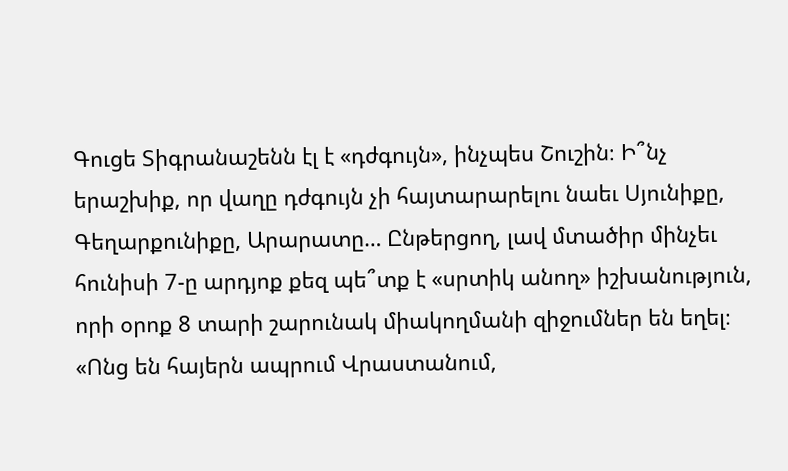Գուցե Տիգրանաշենն էլ է «դժգույն», ինչպես Շուշին։ Ի՞նչ երաշխիք, որ վաղը դժգույն չի հայտարարելու նաեւ Սյունիքը, Գեղարքունիքը, Արարատը… Ընթերցող, լավ մտածիր մինչեւ հունիսի 7-ը արդյոք քեզ պե՞տք է «սրտիկ անող» իշխանություն, որի օրոք 8 տարի շարունակ միակողմանի զիջումներ են եղել։ «Ոնց են հայերն ապրում Վրաստանում,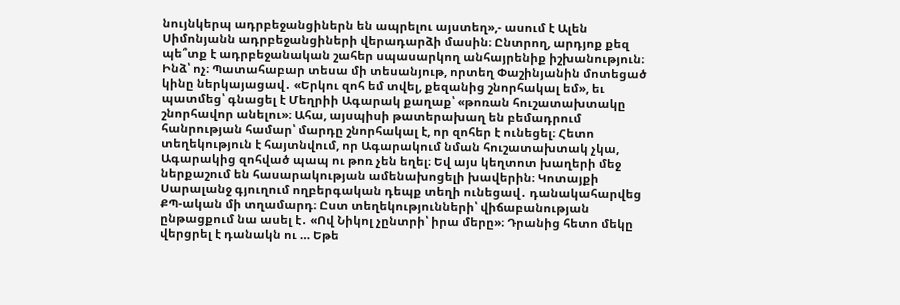նույնկերպ ադրբեջանցիներն են ապրելու այստեղ»,- ասում է Ալեն Սիմոնյանն ադրբեջանցիների վերադարձի մասին։ Ընտրող, արդյոք քեզ պե՞տք է ադրբեջանական շահեր սպասարկող անհայրենիք իշխանություն։ Ինձ՝ ոչ։ Պատահաբար տեսա մի տեսանյութ, որտեղ Փաշինյանին մոտեցած կինը ներկայացավ․ «Երկու զոհ եմ տվել, քեզանից շնորհակալ եմ», եւ պատմեց՝ գնացել է Մեղրիի Ագարակ քաղաք՝ «թոռան հուշատախտակը շնորհավոր անելու»։ Ահա, այսպիսի թատերախաղ են բեմադրում հանրության համար՝ մարդը շնորհակալ է, որ զոհեր է ունեցել։ Հետո տեղեկություն է հայտնվում, որ Ագարակում նման հուշատախտակ չկա, Ագարակից զոհված պապ ու թոռ չեն եղել։ Եվ այս կեղտոտ խաղերի մեջ ներքաշում են հասարակության ամենախոցելի խավերին։ Կոտայքի Սարալանջ գյուղում ողբերգական դեպք տեղի ունեցավ․ դանակահարվեց ՔՊ-ական մի տղամարդ։ Ըստ տեղեկությունների՝ վիճաբանության ընթացքում նա ասել է․ «Ով Նիկոլ չընտրի՝ իրա մերը»։ Դրանից հետո մեկը վերցրել է դանակն ու … Եթե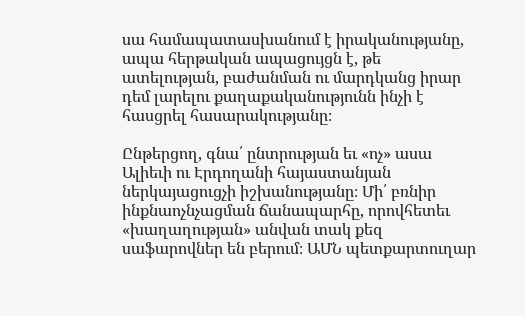սա համապատասխանում է իրականությանը, ապա հերթական ապացույցն է, թե ատելության, բաժանման ու մարդկանց իրար դեմ լարելու քաղաքականությունն ինչի է հասցրել հասարակությանը։

Ընթերցող, գնա՛ ընտրության եւ «ոչ» ասա Ալիեւի ու Էրդողանի հայաստանյան ներկայացուցչի իշխանությանը։ Մի՛ բռնիր ինքնաոչնչացման ճանապարհը, որովհետեւ «խաղաղության» անվան տակ քեզ սաֆարովներ են բերում։ ԱՄՆ պետքարտուղար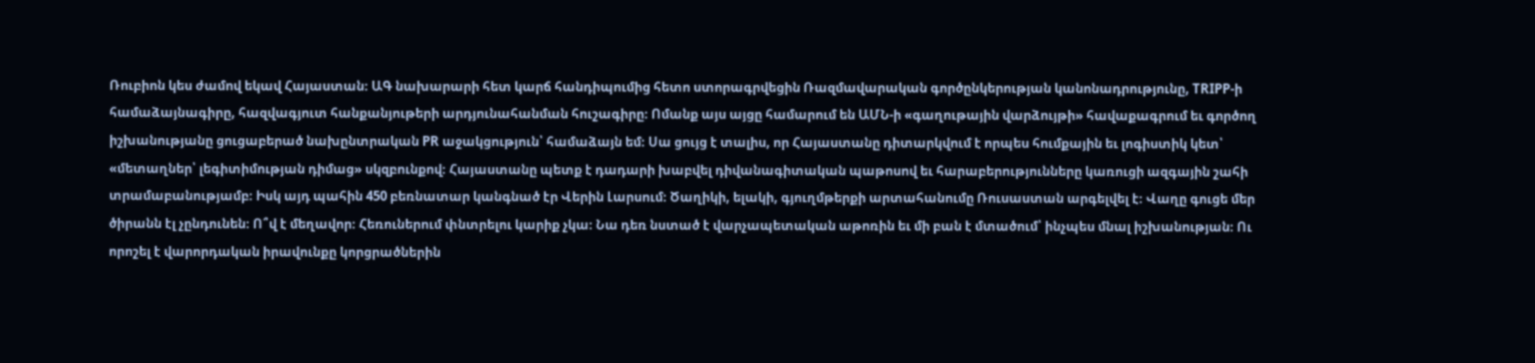Ռուբիոն կես ժամով եկավ Հայաստան։ ԱԳ նախարարի հետ կարճ հանդիպումից հետո ստորագրվեցին Ռազմավարական գործընկերության կանոնադրությունը, TRIPP-ի համաձայնագիրը, հազվագյուտ հանքանյութերի արդյունահանման հուշագիրը։ Ոմանք այս այցը համարում են ԱՄՆ-ի «գաղութային վարձույթի» հավաքագրում եւ գործող իշխանությանը ցուցաբերած նախընտրական PR աջակցություն՝ համաձայն եմ։ Սա ցույց է տալիս, որ Հայաստանը դիտարկվում է որպես հումքային եւ լոգիստիկ կետ՝ «մետաղներ՝ լեգիտիմության դիմաց» սկզբունքով։ Հայաստանը պետք է դադարի խաբվել դիվանագիտական պաթոսով եւ հարաբերությունները կառուցի ազգային շահի տրամաբանությամբ։ Իսկ այդ պահին 450 բեռնատար կանգնած էր Վերին Լարսում։ Ծաղիկի, ելակի, գյուղմթերքի արտահանումը Ռուսաստան արգելվել է։ Վաղը գուցե մեր ծիրանն էլ չընդունեն։ Ո՞վ է մեղավոր։ Հեռուներում փնտրելու կարիք չկա։ Նա դեռ նստած է վարչապետական աթոռին եւ մի բան է մտածում՝ ինչպես մնալ իշխանության։ Ու որոշել է վարորդական իրավունքը կորցրածներին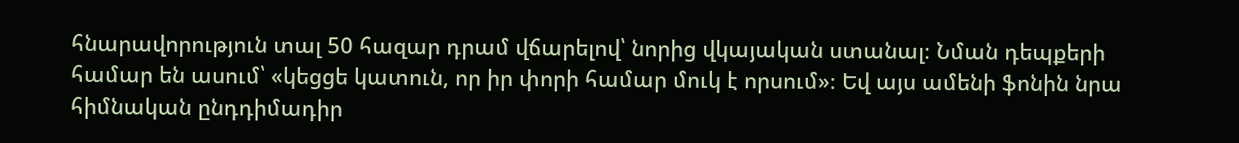հնարավորություն տալ 50 հազար դրամ վճարելով՝ նորից վկայական ստանալ։ Նման դեպքերի համար են ասում՝ «կեցցե կատուն, որ իր փորի համար մուկ է որսում»։ Եվ այս ամենի ֆոնին նրա հիմնական ընդդիմադիր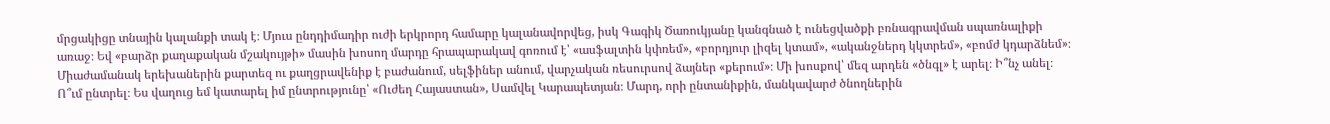մրցակիցը տնային կալանքի տակ է։ Մյուս ընդդիմադիր ուժի երկրորդ համարը կալանավորվեց, իսկ Գագիկ Ծառուկյանը կանգնած է ունեցվածքի բռնագրավման սպառնալիքի առաջ։ Եվ «բարձր քաղաքական մշակույթի» մասին խոսող մարդը հրապարակավ գոռում է՝ «ասֆալտին կփռեմ», «բորդյուր լիզել կտամ», «ականջներդ կկտրեմ», «բոմժ կդարձնեմ»։ Միաժամանակ երեխաներին քարտեզ ու քաղցրավենիք է բաժանում, սելֆիներ անում, վարչական ռեսուրսով ձայներ «քերում»։ Մի խոսքով՝ մեզ արդեն «ծնգլ» է արել։ Ի՞նչ անել։ Ո՞ւմ ընտրել։ Ես վաղուց եմ կատարել իմ ընտրությունը՝ «Ուժեղ Հայաստան», Սամվել Կարապետյան։ Մարդ, որի ընտանիքին, մանկավարժ ծնողներին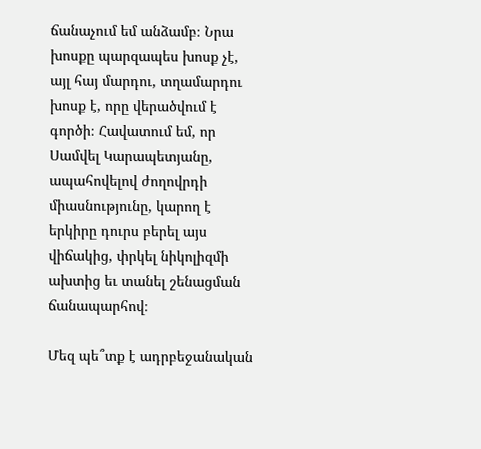ճանաչում եմ անձամբ։ Նրա խոսքը պարզապես խոսք չէ, այլ հայ մարդու, տղամարդու խոսք է, որը վերածվում է գործի։ Հավատում եմ, որ Սամվել Կարապետյանը, ապահովելով ժողովրդի միասնությունը, կարող է երկիրը դուրս բերել այս վիճակից, փրկել նիկոլիզմի ախտից եւ տանել շենացման ճանապարհով։

Մեզ պե՞տք է ադրբեջանական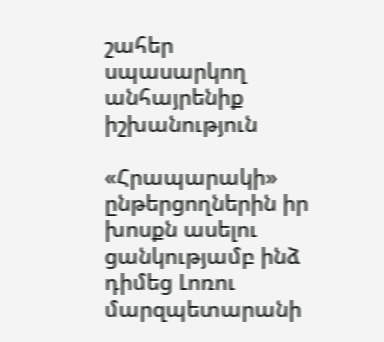շահեր սպասարկող անհայրենիք իշխանություն

«Հրապարակի» ընթերցողներին իր խոսքն ասելու ցանկությամբ ինձ դիմեց Լոռու մարզպետարանի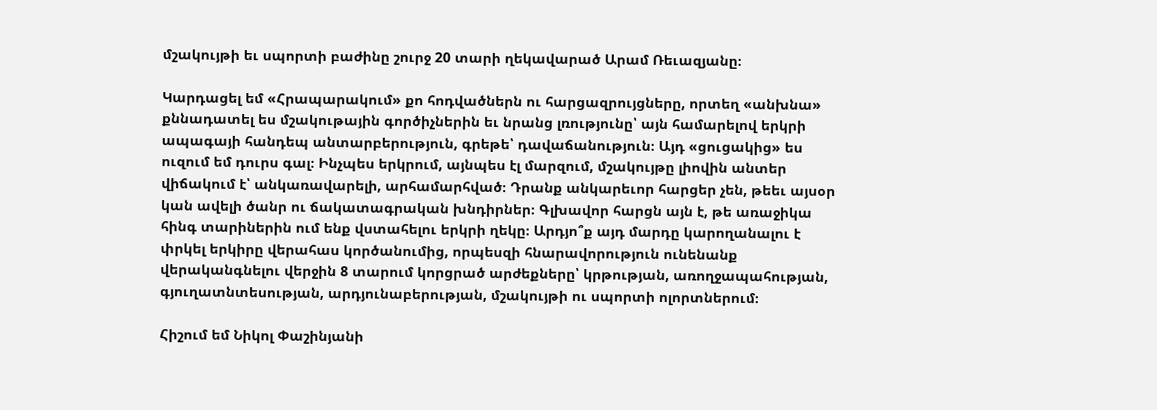մշակույթի եւ սպորտի բաժինը շուրջ 20 տարի ղեկավարած Արամ Ռեւազյանը։

Կարդացել եմ «Հրապարակում» քո հոդվածներն ու հարցազրույցները, որտեղ «անխնա» քննադատել ես մշակութային գործիչներին եւ նրանց լռությունը՝ այն համարելով երկրի ապագայի հանդեպ անտարբերություն, գրեթե՝ դավաճանություն։ Այդ «ցուցակից» ես ուզում եմ դուրս գալ։ Ինչպես երկրում, այնպես էլ մարզում, մշակույթը լիովին անտեր վիճակում է՝ անկառավարելի, արհամարհված։ Դրանք անկարեւոր հարցեր չեն, թեեւ այսօր կան ավելի ծանր ու ճակատագրական խնդիրներ։ Գլխավոր հարցն այն է, թե առաջիկա հինգ տարիներին ում ենք վստահելու երկրի ղեկը։ Արդյո՞ք այդ մարդը կարողանալու է փրկել երկիրը վերահաս կործանումից, որպեսզի հնարավորություն ունենանք վերականգնելու վերջին 8 տարում կորցրած արժեքները՝ կրթության, առողջապահության, գյուղատնտեսության, արդյունաբերության, մշակույթի ու սպորտի ոլորտներում։

Հիշում եմ Նիկոլ Փաշինյանի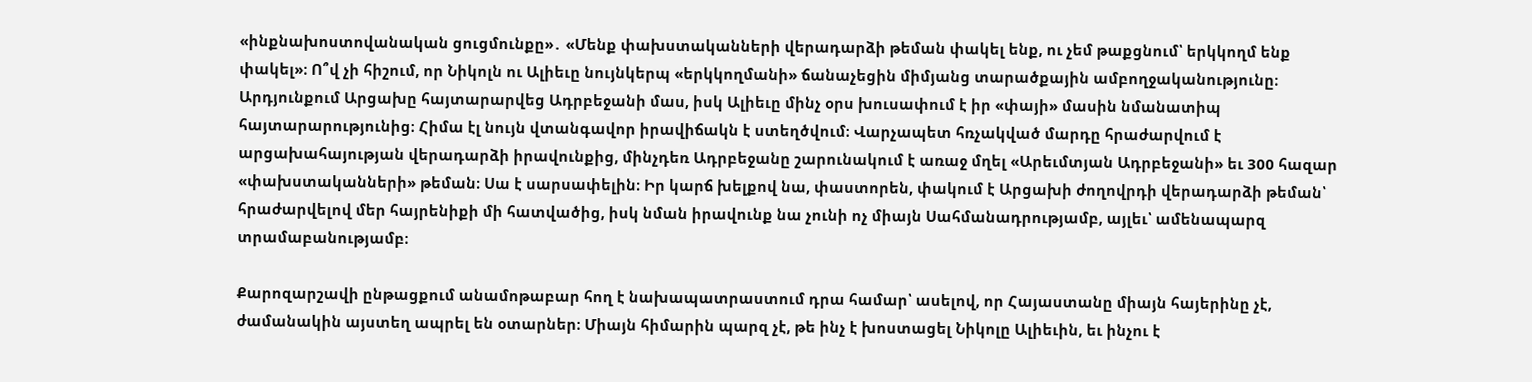«ինքնախոստովանական ցուցմունքը»․ «Մենք փախստականների վերադարձի թեման փակել ենք, ու չեմ թաքցնում՝ երկկողմ ենք փակել»։ Ո՞վ չի հիշում, որ Նիկոլն ու Ալիեւը նույնկերպ «երկկողմանի» ճանաչեցին միմյանց տարածքային ամբողջականությունը։ Արդյունքում Արցախը հայտարարվեց Ադրբեջանի մաս, իսկ Ալիեւը մինչ օրս խուսափում է իր «փայի» մասին նմանատիպ հայտարարությունից։ Հիմա էլ նույն վտանգավոր իրավիճակն է ստեղծվում։ Վարչապետ հռչակված մարդը հրաժարվում է արցախահայության վերադարձի իրավունքից, մինչդեռ Ադրբեջանը շարունակում է առաջ մղել «Արեւմտյան Ադրբեջանի» եւ 300 հազար «փախստականների» թեման։ Սա է սարսափելին։ Իր կարճ խելքով նա, փաստորեն, փակում է Արցախի ժողովրդի վերադարձի թեման՝ հրաժարվելով մեր հայրենիքի մի հատվածից, իսկ նման իրավունք նա չունի ոչ միայն Սահմանադրությամբ, այլեւ՝ ամենապարզ տրամաբանությամբ։

Քարոզարշավի ընթացքում անամոթաբար հող է նախապատրաստում դրա համար՝ ասելով, որ Հայաստանը միայն հայերինը չէ, ժամանակին այստեղ ապրել են օտարներ։ Միայն հիմարին պարզ չէ, թե ինչ է խոստացել Նիկոլը Ալիեւին, եւ ինչու է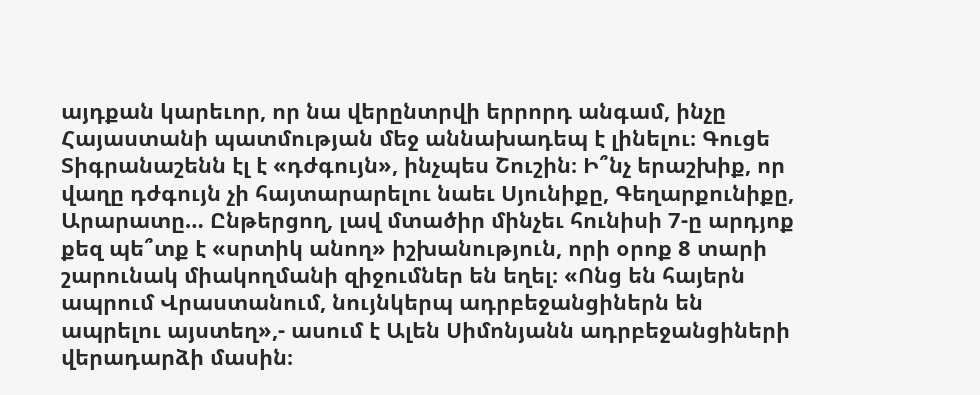այդքան կարեւոր, որ նա վերընտրվի երրորդ անգամ, ինչը Հայաստանի պատմության մեջ աննախադեպ է լինելու։ Գուցե Տիգրանաշենն էլ է «դժգույն», ինչպես Շուշին։ Ի՞նչ երաշխիք, որ վաղը դժգույն չի հայտարարելու նաեւ Սյունիքը, Գեղարքունիքը, Արարատը… Ընթերցող, լավ մտածիր մինչեւ հունիսի 7-ը արդյոք քեզ պե՞տք է «սրտիկ անող» իշխանություն, որի օրոք 8 տարի շարունակ միակողմանի զիջումներ են եղել։ «Ոնց են հայերն ապրում Վրաստանում, նույնկերպ ադրբեջանցիներն են ապրելու այստեղ»,- ասում է Ալեն Սիմոնյանն ադրբեջանցիների վերադարձի մասին։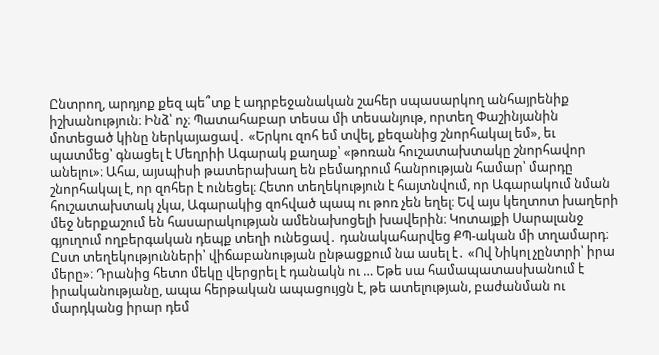Ընտրող, արդյոք քեզ պե՞տք է ադրբեջանական շահեր սպասարկող անհայրենիք իշխանություն։ Ինձ՝ ոչ։ Պատահաբար տեսա մի տեսանյութ, որտեղ Փաշինյանին մոտեցած կինը ներկայացավ․ «Երկու զոհ եմ տվել, քեզանից շնորհակալ եմ», եւ պատմեց՝ գնացել է Մեղրիի Ագարակ քաղաք՝ «թոռան հուշատախտակը շնորհավոր անելու»։ Ահա, այսպիսի թատերախաղ են բեմադրում հանրության համար՝ մարդը շնորհակալ է, որ զոհեր է ունեցել։ Հետո տեղեկություն է հայտնվում, որ Ագարակում նման հուշատախտակ չկա, Ագարակից զոհված պապ ու թոռ չեն եղել։ Եվ այս կեղտոտ խաղերի մեջ ներքաշում են հասարակության ամենախոցելի խավերին։ Կոտայքի Սարալանջ գյուղում ողբերգական դեպք տեղի ունեցավ․ դանակահարվեց ՔՊ-ական մի տղամարդ։ Ըստ տեղեկությունների՝ վիճաբանության ընթացքում նա ասել է․ «Ով Նիկոլ չընտրի՝ իրա մերը»։ Դրանից հետո մեկը վերցրել է դանակն ու … Եթե սա համապատասխանում է իրականությանը, ապա հերթական ապացույցն է, թե ատելության, բաժանման ու մարդկանց իրար դեմ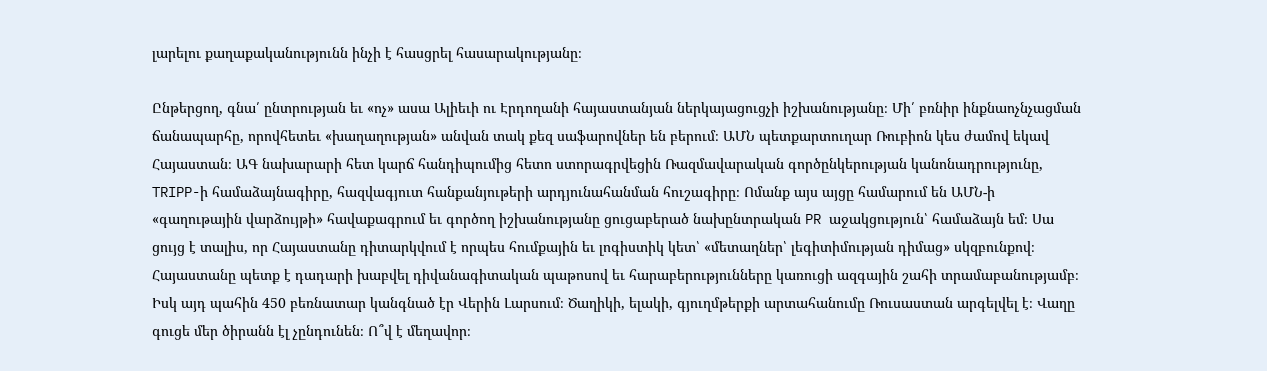լարելու քաղաքականությունն ինչի է հասցրել հասարակությանը։

Ընթերցող, գնա՛ ընտրության եւ «ոչ» ասա Ալիեւի ու Էրդողանի հայաստանյան ներկայացուցչի իշխանությանը։ Մի՛ բռնիր ինքնաոչնչացման ճանապարհը, որովհետեւ «խաղաղության» անվան տակ քեզ սաֆարովներ են բերում։ ԱՄՆ պետքարտուղար Ռուբիոն կես ժամով եկավ Հայաստան։ ԱԳ նախարարի հետ կարճ հանդիպումից հետո ստորագրվեցին Ռազմավարական գործընկերության կանոնադրությունը, TRIPP-ի համաձայնագիրը, հազվագյուտ հանքանյութերի արդյունահանման հուշագիրը։ Ոմանք այս այցը համարում են ԱՄՆ-ի «գաղութային վարձույթի» հավաքագրում եւ գործող իշխանությանը ցուցաբերած նախընտրական PR աջակցություն՝ համաձայն եմ։ Սա ցույց է տալիս, որ Հայաստանը դիտարկվում է որպես հումքային եւ լոգիստիկ կետ՝ «մետաղներ՝ լեգիտիմության դիմաց» սկզբունքով։ Հայաստանը պետք է դադարի խաբվել դիվանագիտական պաթոսով եւ հարաբերությունները կառուցի ազգային շահի տրամաբանությամբ։ Իսկ այդ պահին 450 բեռնատար կանգնած էր Վերին Լարսում։ Ծաղիկի, ելակի, գյուղմթերքի արտահանումը Ռուսաստան արգելվել է։ Վաղը գուցե մեր ծիրանն էլ չընդունեն։ Ո՞վ է մեղավոր։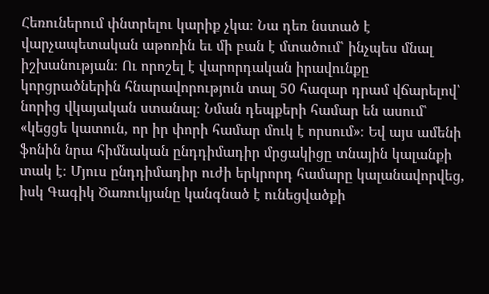Հեռուներում փնտրելու կարիք չկա։ Նա դեռ նստած է վարչապետական աթոռին եւ մի բան է մտածում՝ ինչպես մնալ իշխանության։ Ու որոշել է վարորդական իրավունքը կորցրածներին հնարավորություն տալ 50 հազար դրամ վճարելով՝ նորից վկայական ստանալ։ Նման դեպքերի համար են ասում՝ «կեցցե կատուն, որ իր փորի համար մուկ է որսում»։ Եվ այս ամենի ֆոնին նրա հիմնական ընդդիմադիր մրցակիցը տնային կալանքի տակ է։ Մյուս ընդդիմադիր ուժի երկրորդ համարը կալանավորվեց, իսկ Գագիկ Ծառուկյանը կանգնած է ունեցվածքի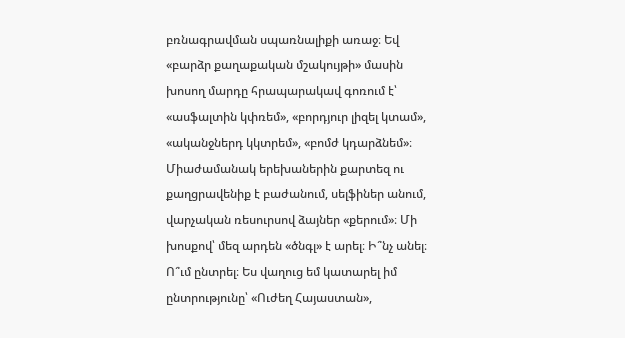բռնագրավման սպառնալիքի առաջ։ Եվ «բարձր քաղաքական մշակույթի» մասին խոսող մարդը հրապարակավ գոռում է՝ «ասֆալտին կփռեմ», «բորդյուր լիզել կտամ», «ականջներդ կկտրեմ», «բոմժ կդարձնեմ»։ Միաժամանակ երեխաներին քարտեզ ու քաղցրավենիք է բաժանում, սելֆիներ անում, վարչական ռեսուրսով ձայներ «քերում»։ Մի խոսքով՝ մեզ արդեն «ծնգլ» է արել։ Ի՞նչ անել։ Ո՞ւմ ընտրել։ Ես վաղուց եմ կատարել իմ ընտրությունը՝ «Ուժեղ Հայաստան»,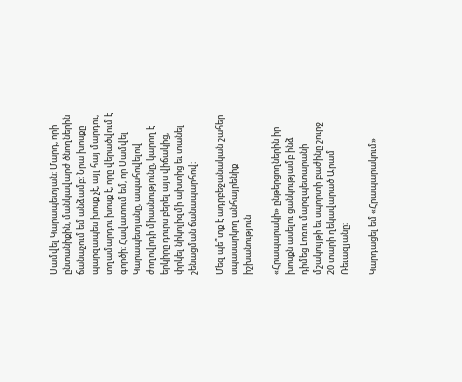Սամվել Կարապետյան։ Մարդ, որի ընտանիքին, մանկավարժ ծնողներին ճանաչում եմ անձամբ։ Նրա խոսքը պարզապես խոսք չէ, այլ հայ մարդու, տղամարդու խոսք է, որը վերածվում է գործի։ Հավատում եմ, որ Սամվել Կարապետյանը, ապահովելով ժողովրդի միասնությունը, կարող է երկիրը դուրս բերել այս վիճակից, փրկել նիկոլիզմի ախտից եւ տանել շենացման ճանապարհով։

Մեզ պե՞տք է ադրբեջանական շահեր սպասարկող անհայրենիք իշխանություն

«Հրապարակի» ընթերցողներին իր խոսքն ասելու ցանկությամբ ինձ դիմեց Լոռու մարզպետարանի մշակույթի եւ սպորտի բաժինը շուրջ 20 տարի ղեկավարած Արամ Ռեւազյանը։

Կարդացել եմ «Հրապարակում»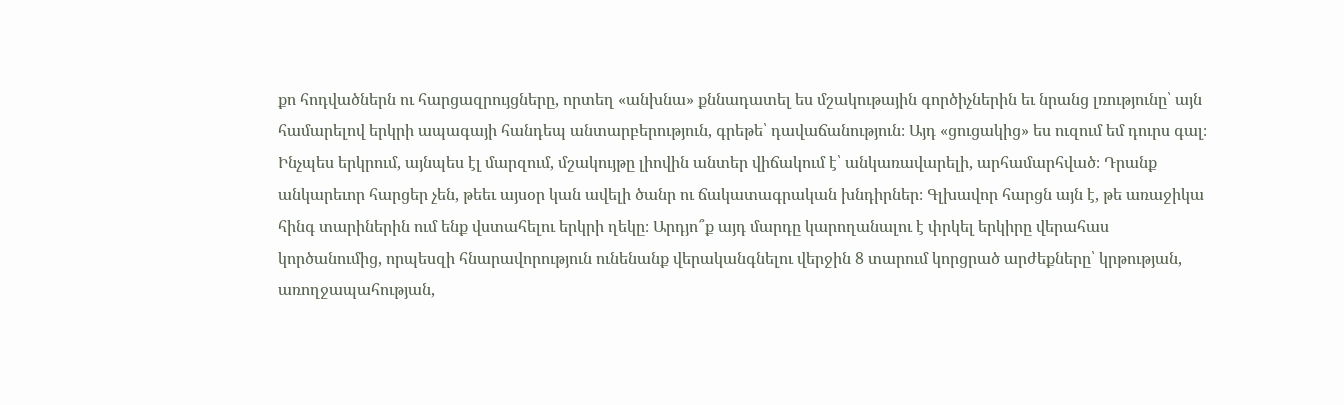քո հոդվածներն ու հարցազրույցները, որտեղ «անխնա» քննադատել ես մշակութային գործիչներին եւ նրանց լռությունը՝ այն համարելով երկրի ապագայի հանդեպ անտարբերություն, գրեթե՝ դավաճանություն։ Այդ «ցուցակից» ես ուզում եմ դուրս գալ։ Ինչպես երկրում, այնպես էլ մարզում, մշակույթը լիովին անտեր վիճակում է՝ անկառավարելի, արհամարհված։ Դրանք անկարեւոր հարցեր չեն, թեեւ այսօր կան ավելի ծանր ու ճակատագրական խնդիրներ։ Գլխավոր հարցն այն է, թե առաջիկա հինգ տարիներին ում ենք վստահելու երկրի ղեկը։ Արդյո՞ք այդ մարդը կարողանալու է փրկել երկիրը վերահաս կործանումից, որպեսզի հնարավորություն ունենանք վերականգնելու վերջին 8 տարում կորցրած արժեքները՝ կրթության, առողջապահության,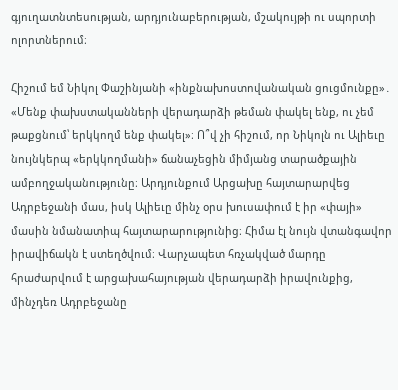գյուղատնտեսության, արդյունաբերության, մշակույթի ու սպորտի ոլորտներում։

Հիշում եմ Նիկոլ Փաշինյանի «ինքնախոստովանական ցուցմունքը»․ «Մենք փախստականների վերադարձի թեման փակել ենք, ու չեմ թաքցնում՝ երկկողմ ենք փակել»։ Ո՞վ չի հիշում, որ Նիկոլն ու Ալիեւը նույնկերպ «երկկողմանի» ճանաչեցին միմյանց տարածքային ամբողջականությունը։ Արդյունքում Արցախը հայտարարվեց Ադրբեջանի մաս, իսկ Ալիեւը մինչ օրս խուսափում է իր «փայի» մասին նմանատիպ հայտարարությունից։ Հիմա էլ նույն վտանգավոր իրավիճակն է ստեղծվում։ Վարչապետ հռչակված մարդը հրաժարվում է արցախահայության վերադարձի իրավունքից, մինչդեռ Ադրբեջանը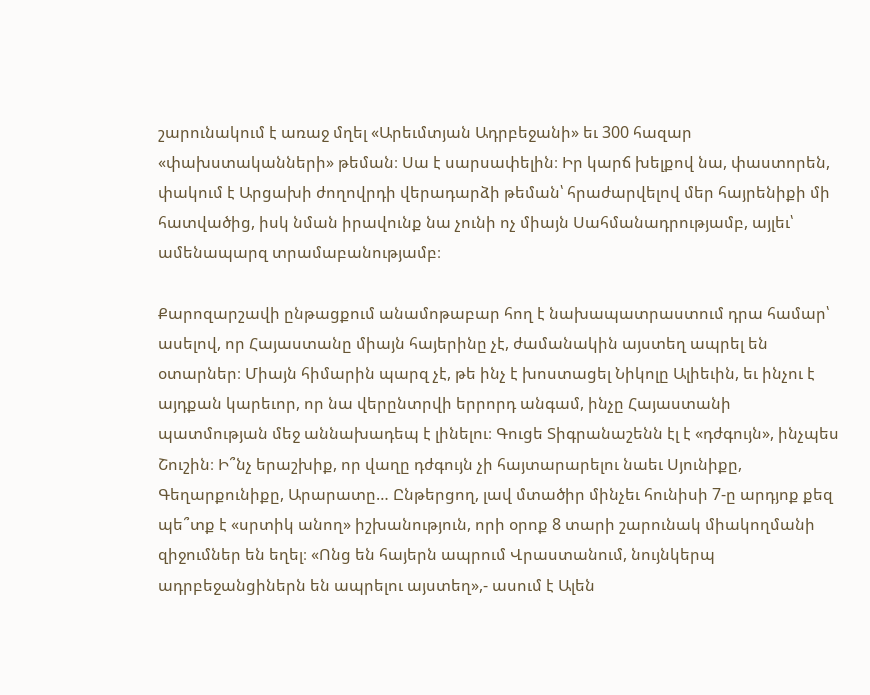շարունակում է առաջ մղել «Արեւմտյան Ադրբեջանի» եւ 300 հազար «փախստականների» թեման։ Սա է սարսափելին։ Իր կարճ խելքով նա, փաստորեն, փակում է Արցախի ժողովրդի վերադարձի թեման՝ հրաժարվելով մեր հայրենիքի մի հատվածից, իսկ նման իրավունք նա չունի ոչ միայն Սահմանադրությամբ, այլեւ՝ ամենապարզ տրամաբանությամբ։

Քարոզարշավի ընթացքում անամոթաբար հող է նախապատրաստում դրա համար՝ ասելով, որ Հայաստանը միայն հայերինը չէ, ժամանակին այստեղ ապրել են օտարներ։ Միայն հիմարին պարզ չէ, թե ինչ է խոստացել Նիկոլը Ալիեւին, եւ ինչու է այդքան կարեւոր, որ նա վերընտրվի երրորդ անգամ, ինչը Հայաստանի պատմության մեջ աննախադեպ է լինելու։ Գուցե Տիգրանաշենն էլ է «դժգույն», ինչպես Շուշին։ Ի՞նչ երաշխիք, որ վաղը դժգույն չի հայտարարելու նաեւ Սյունիքը, Գեղարքունիքը, Արարատը… Ընթերցող, լավ մտածիր մինչեւ հունիսի 7-ը արդյոք քեզ պե՞տք է «սրտիկ անող» իշխանություն, որի օրոք 8 տարի շարունակ միակողմանի զիջումներ են եղել։ «Ոնց են հայերն ապրում Վրաստանում, նույնկերպ ադրբեջանցիներն են ապրելու այստեղ»,- ասում է Ալեն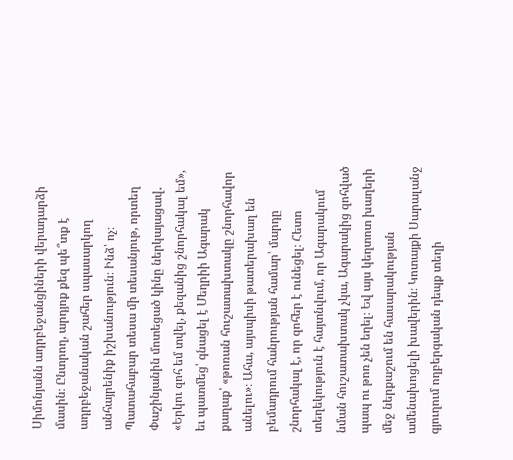Սիմոնյանն ադրբեջանցիների վերադարձի մասին։ Ընտրող, արդյոք քեզ պե՞տք է ադրբեջանական շահեր սպասարկող անհայրենիք իշխանություն։ Ինձ՝ ոչ։ Պատահաբար տեսա մի տեսանյութ, որտեղ Փաշինյանին մոտեցած կինը ներկայացավ․ «Երկու զոհ եմ տվել, քեզանից շնորհակալ եմ», եւ պատմեց՝ գնացել է Մեղրիի Ագարակ քաղաք՝ «թոռան հուշատախտակը շնորհավոր անելու»։ Ահա, այսպիսի թատերախաղ են բեմադրում հանրության համար՝ մարդը շնորհակալ է, որ զոհեր է ունեցել։ Հետո տեղեկություն է հայտնվում, որ Ագարակում նման հուշատախտակ չկա, Ագարակից զոհված պապ ու թոռ չեն եղել։ Եվ այս կեղտոտ խաղերի մեջ ներքաշում են հասարակության ամենախոցելի խավերին։ Կոտայքի Սարալանջ գյուղում ողբերգական դեպք տեղի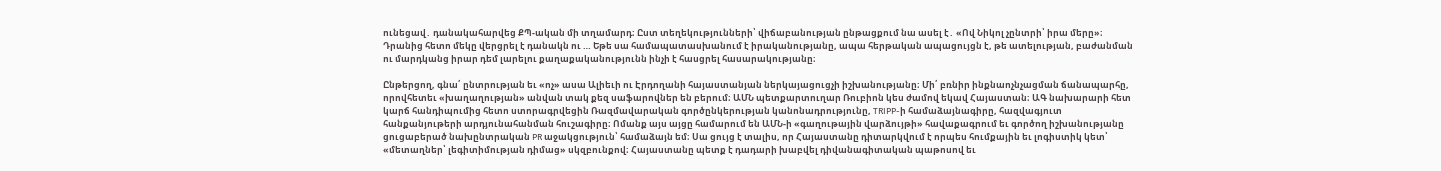ունեցավ․ դանակահարվեց ՔՊ-ական մի տղամարդ։ Ըստ տեղեկությունների՝ վիճաբանության ընթացքում նա ասել է․ «Ով Նիկոլ չընտրի՝ իրա մերը»։ Դրանից հետո մեկը վերցրել է դանակն ու … Եթե սա համապատասխանում է իրականությանը, ապա հերթական ապացույցն է, թե ատելության, բաժանման ու մարդկանց իրար դեմ լարելու քաղաքականությունն ինչի է հասցրել հասարակությանը։

Ընթերցող, գնա՛ ընտրության եւ «ոչ» ասա Ալիեւի ու Էրդողանի հայաստանյան ներկայացուցչի իշխանությանը։ Մի՛ բռնիր ինքնաոչնչացման ճանապարհը, որովհետեւ «խաղաղության» անվան տակ քեզ սաֆարովներ են բերում։ ԱՄՆ պետքարտուղար Ռուբիոն կես ժամով եկավ Հայաստան։ ԱԳ նախարարի հետ կարճ հանդիպումից հետո ստորագրվեցին Ռազմավարական գործընկերության կանոնադրությունը, TRIPP-ի համաձայնագիրը, հազվագյուտ հանքանյութերի արդյունահանման հուշագիրը։ Ոմանք այս այցը համարում են ԱՄՆ-ի «գաղութային վարձույթի» հավաքագրում եւ գործող իշխանությանը ցուցաբերած նախընտրական PR աջակցություն՝ համաձայն եմ։ Սա ցույց է տալիս, որ Հայաստանը դիտարկվում է որպես հումքային եւ լոգիստիկ կետ՝ «մետաղներ՝ լեգիտիմության դիմաց» սկզբունքով։ Հայաստանը պետք է դադարի խաբվել դիվանագիտական պաթոսով եւ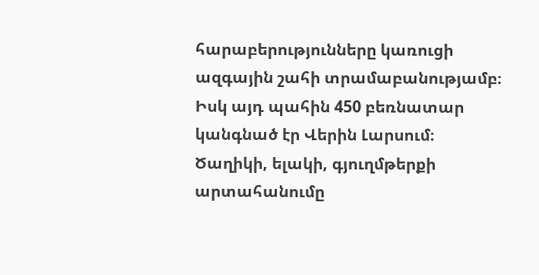հարաբերությունները կառուցի ազգային շահի տրամաբանությամբ։ Իսկ այդ պահին 450 բեռնատար կանգնած էր Վերին Լարսում։ Ծաղիկի, ելակի, գյուղմթերքի արտահանումը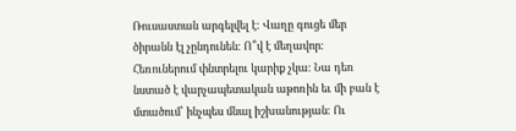Ռուսաստան արգելվել է։ Վաղը գուցե մեր ծիրանն էլ չընդունեն։ Ո՞վ է մեղավոր։ Հեռուներում փնտրելու կարիք չկա։ Նա դեռ նստած է վարչապետական աթոռին եւ մի բան է մտածում՝ ինչպես մնալ իշխանության։ Ու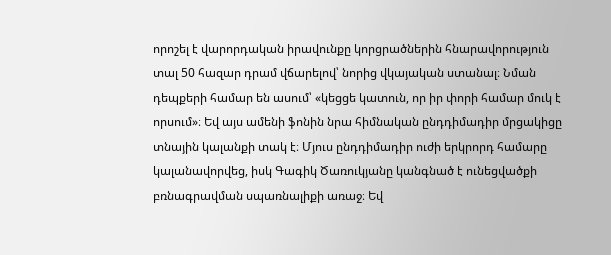որոշել է վարորդական իրավունքը կորցրածներին հնարավորություն տալ 50 հազար դրամ վճարելով՝ նորից վկայական ստանալ։ Նման դեպքերի համար են ասում՝ «կեցցե կատուն, որ իր փորի համար մուկ է որսում»։ Եվ այս ամենի ֆոնին նրա հիմնական ընդդիմադիր մրցակիցը տնային կալանքի տակ է։ Մյուս ընդդիմադիր ուժի երկրորդ համարը կալանավորվեց, իսկ Գագիկ Ծառուկյանը կանգնած է ունեցվածքի բռնագրավման սպառնալիքի առաջ։ Եվ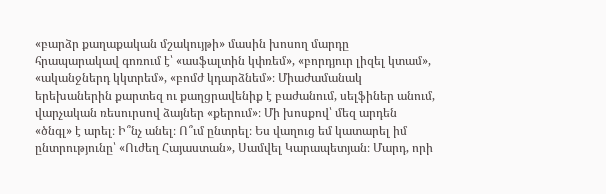«բարձր քաղաքական մշակույթի» մասին խոսող մարդը հրապարակավ գոռում է՝ «ասֆալտին կփռեմ», «բորդյուր լիզել կտամ», «ականջներդ կկտրեմ», «բոմժ կդարձնեմ»։ Միաժամանակ երեխաներին քարտեզ ու քաղցրավենիք է բաժանում, սելֆիներ անում, վարչական ռեսուրսով ձայներ «քերում»։ Մի խոսքով՝ մեզ արդեն «ծնգլ» է արել։ Ի՞նչ անել։ Ո՞ւմ ընտրել։ Ես վաղուց եմ կատարել իմ ընտրությունը՝ «Ուժեղ Հայաստան», Սամվել Կարապետյան։ Մարդ, որի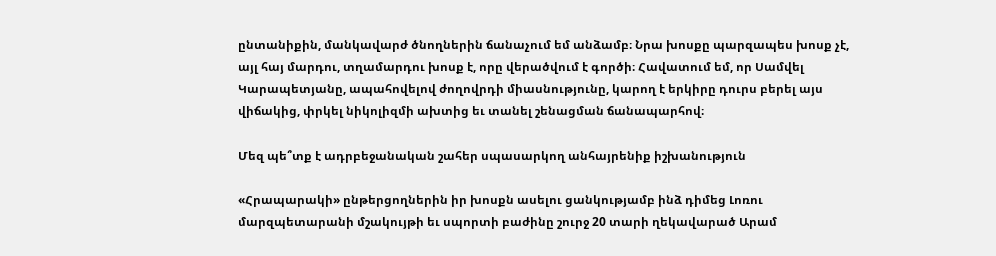ընտանիքին, մանկավարժ ծնողներին ճանաչում եմ անձամբ։ Նրա խոսքը պարզապես խոսք չէ, այլ հայ մարդու, տղամարդու խոսք է, որը վերածվում է գործի։ Հավատում եմ, որ Սամվել Կարապետյանը, ապահովելով ժողովրդի միասնությունը, կարող է երկիրը դուրս բերել այս վիճակից, փրկել նիկոլիզմի ախտից եւ տանել շենացման ճանապարհով։

Մեզ պե՞տք է ադրբեջանական շահեր սպասարկող անհայրենիք իշխանություն

«Հրապարակի» ընթերցողներին իր խոսքն ասելու ցանկությամբ ինձ դիմեց Լոռու մարզպետարանի մշակույթի եւ սպորտի բաժինը շուրջ 20 տարի ղեկավարած Արամ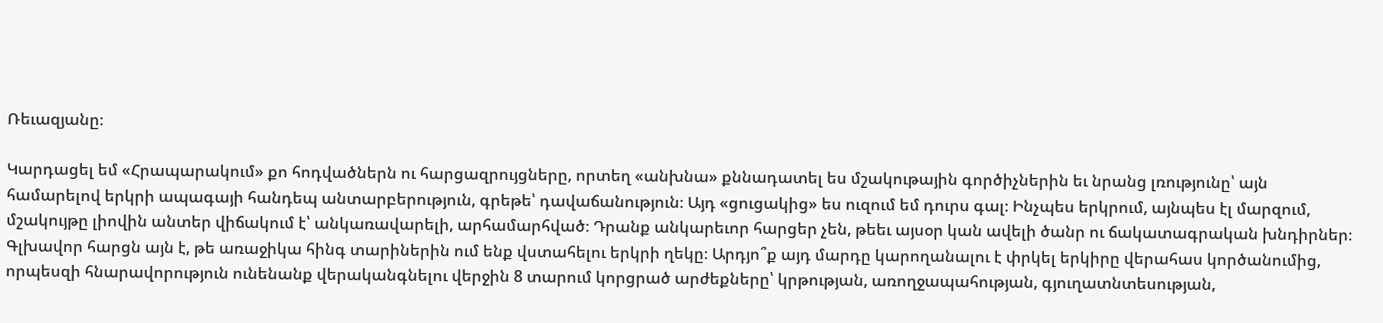Ռեւազյանը։

Կարդացել եմ «Հրապարակում» քո հոդվածներն ու հարցազրույցները, որտեղ «անխնա» քննադատել ես մշակութային գործիչներին եւ նրանց լռությունը՝ այն համարելով երկրի ապագայի հանդեպ անտարբերություն, գրեթե՝ դավաճանություն։ Այդ «ցուցակից» ես ուզում եմ դուրս գալ։ Ինչպես երկրում, այնպես էլ մարզում, մշակույթը լիովին անտեր վիճակում է՝ անկառավարելի, արհամարհված։ Դրանք անկարեւոր հարցեր չեն, թեեւ այսօր կան ավելի ծանր ու ճակատագրական խնդիրներ։ Գլխավոր հարցն այն է, թե առաջիկա հինգ տարիներին ում ենք վստահելու երկրի ղեկը։ Արդյո՞ք այդ մարդը կարողանալու է փրկել երկիրը վերահաս կործանումից, որպեսզի հնարավորություն ունենանք վերականգնելու վերջին 8 տարում կորցրած արժեքները՝ կրթության, առողջապահության, գյուղատնտեսության,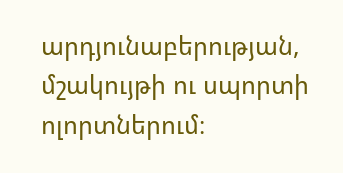արդյունաբերության, մշակույթի ու սպորտի ոլորտներում։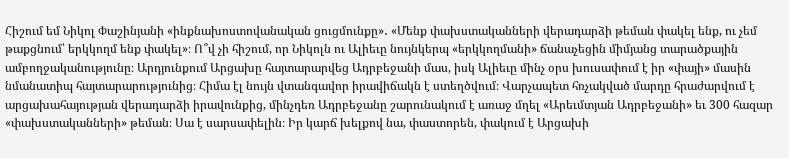Հիշում եմ Նիկոլ Փաշինյանի «ինքնախոստովանական ցուցմունքը»․ «Մենք փախստականների վերադարձի թեման փակել ենք, ու չեմ թաքցնում՝ երկկողմ ենք փակել»։ Ո՞վ չի հիշում, որ Նիկոլն ու Ալիեւը նույնկերպ «երկկողմանի» ճանաչեցին միմյանց տարածքային ամբողջականությունը։ Արդյունքում Արցախը հայտարարվեց Ադրբեջանի մաս, իսկ Ալիեւը մինչ օրս խուսափում է իր «փայի» մասին նմանատիպ հայտարարությունից։ Հիմա էլ նույն վտանգավոր իրավիճակն է ստեղծվում։ Վարչապետ հռչակված մարդը հրաժարվում է արցախահայության վերադարձի իրավունքից, մինչդեռ Ադրբեջանը շարունակում է առաջ մղել «Արեւմտյան Ադրբեջանի» եւ 300 հազար «փախստականների» թեման։ Սա է սարսափելին։ Իր կարճ խելքով նա, փաստորեն, փակում է Արցախի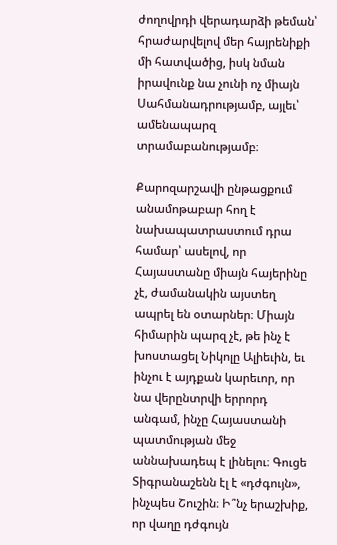ժողովրդի վերադարձի թեման՝ հրաժարվելով մեր հայրենիքի մի հատվածից, իսկ նման իրավունք նա չունի ոչ միայն Սահմանադրությամբ, այլեւ՝ ամենապարզ տրամաբանությամբ։

Քարոզարշավի ընթացքում անամոթաբար հող է նախապատրաստում դրա համար՝ ասելով, որ Հայաստանը միայն հայերինը չէ, ժամանակին այստեղ ապրել են օտարներ։ Միայն հիմարին պարզ չէ, թե ինչ է խոստացել Նիկոլը Ալիեւին, եւ ինչու է այդքան կարեւոր, որ նա վերընտրվի երրորդ անգամ, ինչը Հայաստանի պատմության մեջ աննախադեպ է լինելու։ Գուցե Տիգրանաշենն էլ է «դժգույն», ինչպես Շուշին։ Ի՞նչ երաշխիք, որ վաղը դժգույն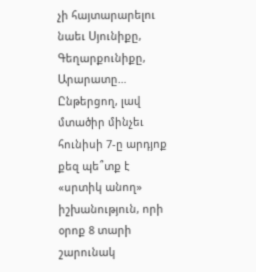չի հայտարարելու նաեւ Սյունիքը, Գեղարքունիքը, Արարատը… Ընթերցող, լավ մտածիր մինչեւ հունիսի 7-ը արդյոք քեզ պե՞տք է «սրտիկ անող» իշխանություն, որի օրոք 8 տարի շարունակ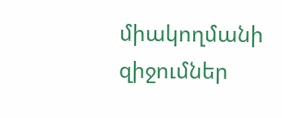միակողմանի զիջումներ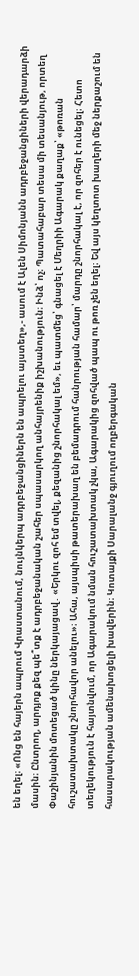են եղել։ «Ոնց են հայերն ապրում Վրաստանում, նույնկերպ ադրբեջանցիներն են ապրելու այստեղ»,- ասում է Ալեն Սիմոնյանն ադրբեջանցիների վերադարձի մասին։ Ընտրող, արդյոք քեզ պե՞տք է ադրբեջանական շահեր սպասարկող անհայրենիք իշխանություն։ Ինձ՝ ոչ։ Պատահաբար տեսա մի տեսանյութ, որտեղ Փաշինյանին մոտեցած կինը ներկայացավ․ «Երկու զոհ եմ տվել, քեզանից շնորհակալ եմ», եւ պատմեց՝ գնացել է Մեղրիի Ագարակ քաղաք՝ «թոռան հուշատախտակը շնորհավոր անելու»։ Ահա, այսպիսի թատերախաղ են բեմադրում հանրության համար՝ մարդը շնորհակալ է, որ զոհեր է ունեցել։ Հետո տեղեկություն է հայտնվում, որ Ագարակում նման հուշատախտակ չկա, Ագարակից զոհված պապ ու թոռ չեն եղել։ Եվ այս կեղտոտ խաղերի մեջ ներքաշում են հասարակության ամենախոցելի խավերին։ Կոտայքի Սարալանջ գյուղում ողբերգական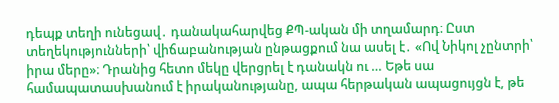դեպք տեղի ունեցավ․ դանակահարվեց ՔՊ-ական մի տղամարդ։ Ըստ տեղեկությունների՝ վիճաբանության ընթացքում նա ասել է․ «Ով Նիկոլ չընտրի՝ իրա մերը»։ Դրանից հետո մեկը վերցրել է դանակն ու … Եթե սա համապատասխանում է իրականությանը, ապա հերթական ապացույցն է, թե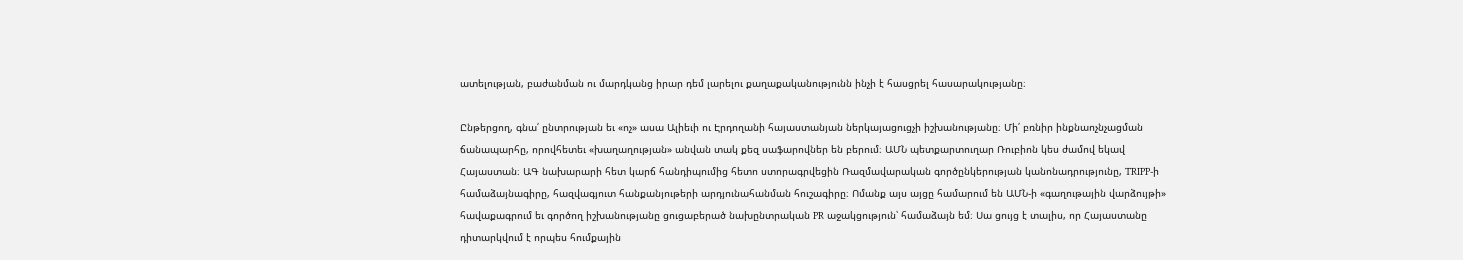ատելության, բաժանման ու մարդկանց իրար դեմ լարելու քաղաքականությունն ինչի է հասցրել հասարակությանը։

Ընթերցող, գնա՛ ընտրության եւ «ոչ» ասա Ալիեւի ու Էրդողանի հայաստանյան ներկայացուցչի իշխանությանը։ Մի՛ բռնիր ինքնաոչնչացման ճանապարհը, որովհետեւ «խաղաղության» անվան տակ քեզ սաֆարովներ են բերում։ ԱՄՆ պետքարտուղար Ռուբիոն կես ժամով եկավ Հայաստան։ ԱԳ նախարարի հետ կարճ հանդիպումից հետո ստորագրվեցին Ռազմավարական գործընկերության կանոնադրությունը, TRIPP-ի համաձայնագիրը, հազվագյուտ հանքանյութերի արդյունահանման հուշագիրը։ Ոմանք այս այցը համարում են ԱՄՆ-ի «գաղութային վարձույթի» հավաքագրում եւ գործող իշխանությանը ցուցաբերած նախընտրական PR աջակցություն՝ համաձայն եմ։ Սա ցույց է տալիս, որ Հայաստանը դիտարկվում է որպես հումքային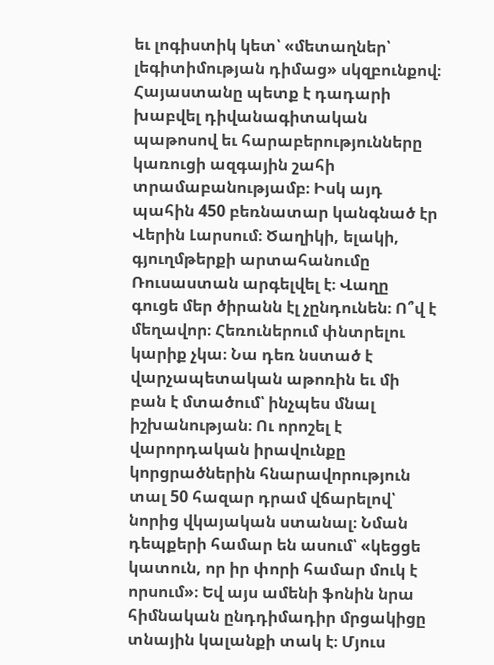եւ լոգիստիկ կետ՝ «մետաղներ՝ լեգիտիմության դիմաց» սկզբունքով։ Հայաստանը պետք է դադարի խաբվել դիվանագիտական պաթոսով եւ հարաբերությունները կառուցի ազգային շահի տրամաբանությամբ։ Իսկ այդ պահին 450 բեռնատար կանգնած էր Վերին Լարսում։ Ծաղիկի, ելակի, գյուղմթերքի արտահանումը Ռուսաստան արգելվել է։ Վաղը գուցե մեր ծիրանն էլ չընդունեն։ Ո՞վ է մեղավոր։ Հեռուներում փնտրելու կարիք չկա։ Նա դեռ նստած է վարչապետական աթոռին եւ մի բան է մտածում՝ ինչպես մնալ իշխանության։ Ու որոշել է վարորդական իրավունքը կորցրածներին հնարավորություն տալ 50 հազար դրամ վճարելով՝ նորից վկայական ստանալ։ Նման դեպքերի համար են ասում՝ «կեցցե կատուն, որ իր փորի համար մուկ է որսում»։ Եվ այս ամենի ֆոնին նրա հիմնական ընդդիմադիր մրցակիցը տնային կալանքի տակ է։ Մյուս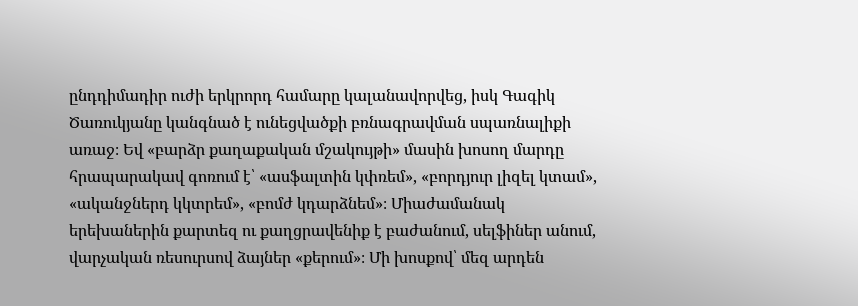ընդդիմադիր ուժի երկրորդ համարը կալանավորվեց, իսկ Գագիկ Ծառուկյանը կանգնած է ունեցվածքի բռնագրավման սպառնալիքի առաջ։ Եվ «բարձր քաղաքական մշակույթի» մասին խոսող մարդը հրապարակավ գոռում է՝ «ասֆալտին կփռեմ», «բորդյուր լիզել կտամ», «ականջներդ կկտրեմ», «բոմժ կդարձնեմ»։ Միաժամանակ երեխաներին քարտեզ ու քաղցրավենիք է բաժանում, սելֆիներ անում, վարչական ռեսուրսով ձայներ «քերում»։ Մի խոսքով՝ մեզ արդեն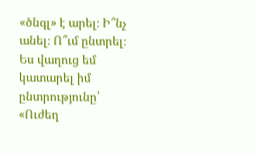«ծնգլ» է արել։ Ի՞նչ անել։ Ո՞ւմ ընտրել։ Ես վաղուց եմ կատարել իմ ընտրությունը՝ «Ուժեղ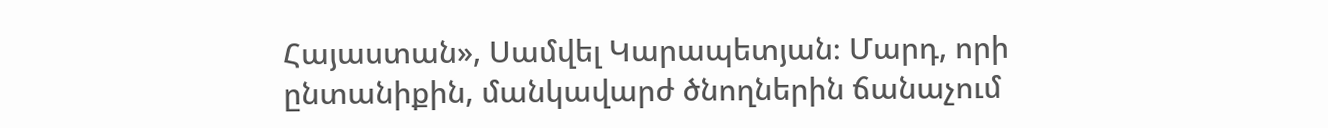Հայաստան», Սամվել Կարապետյան։ Մարդ, որի ընտանիքին, մանկավարժ ծնողներին ճանաչում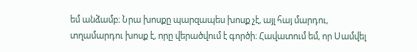եմ անձամբ։ Նրա խոսքը պարզապես խոսք չէ, այլ հայ մարդու, տղամարդու խոսք է, որը վերածվում է գործի։ Հավատում եմ, որ Սամվել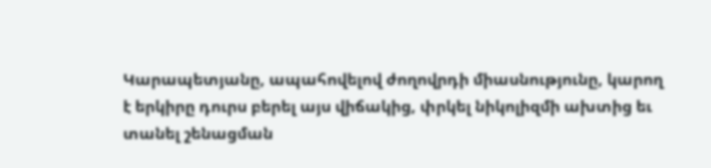Կարապետյանը, ապահովելով ժողովրդի միասնությունը, կարող է երկիրը դուրս բերել այս վիճակից, փրկել նիկոլիզմի ախտից եւ տանել շենացման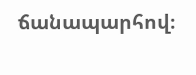ճանապարհով։